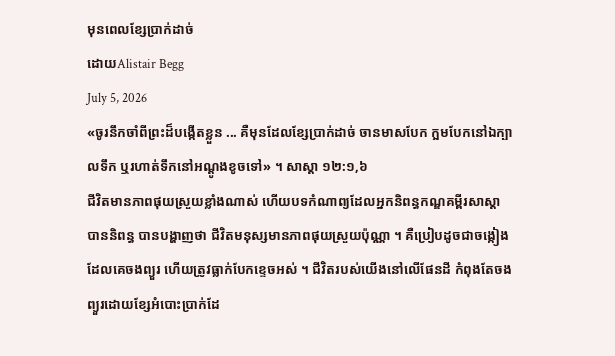មុនពេលខ្សែប្រាក់ដាច់
ដោយAlistair Begg
July 5, 2026
«ចូរនឹកចាំពីព្រះដ៏បង្កើតខ្លួន ... គឺមុនដែលខ្សែប្រាក់ដាច់ ចានមាសបែក ក្អមបែកនៅឯក្បាលទឹក ឬរហាត់ទឹកនៅអណ្ដូងខូចទៅ» ។ សាស្តា ១២:១,៦
ជីវិតមានភាពផុយស្រួយខ្លាំងណាស់ ហើយបទកំណាព្យដែលអ្នកនិពន្ធកណ្ឌគម្ពីរសាស្តាបាននិពន្ធ បានបង្ហាញថា ជីវិតមនុស្សមានភាពផុយស្រួយប៉ុណ្ណា ។ គឺប្រៀបដូចជាចង្កៀងដែលគេចងព្យួរ ហើយត្រូវធ្លាក់បែកខ្ទេចអស់ ។ ជីវិតរបស់យើងនៅលើផែនដី កំពុងតែចងព្យួរដោយខ្សែអំបោះប្រាក់ដែ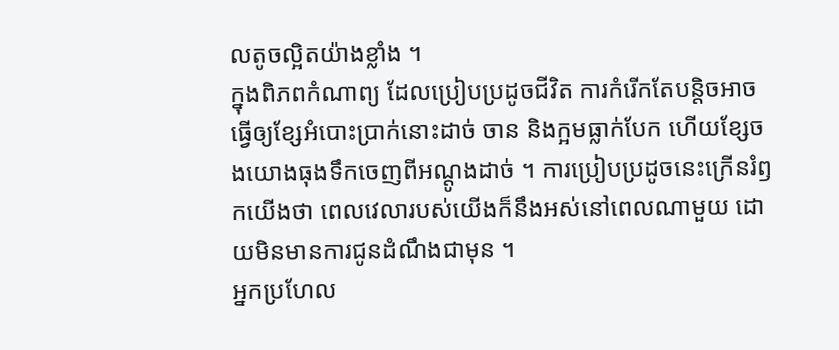លតូចល្អិតយ៉ាងខ្លាំង ។
ក្នុងពិភពកំណាព្យ ដែលប្រៀបប្រដូចជីវិត ការកំរើកតែបន្តិចអាចធ្វើឲ្យខ្សែអំបោះប្រាក់នោះដាច់ ចាន និងក្អមធ្លាក់បែក ហើយខ្សែចងយោងធុងទឹកចេញពីអណ្តូងដាច់ ។ ការប្រៀបប្រដូចនេះក្រើនរំឭកយើងថា ពេលវេលារបស់យើងក៏នឹងអស់នៅពេលណាមួយ ដោយមិនមានការជូនដំណឹងជាមុន ។
អ្នកប្រហែល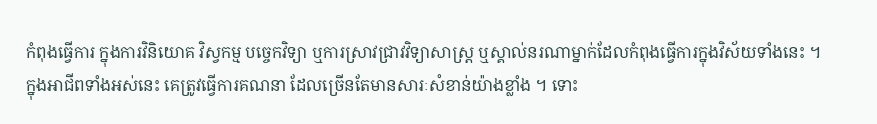កំពុងធ្វើការ ក្នុងការវិនិយោគ វិស្វកម្ម បច្ចេកវិទ្យា ឬការស្រាវជ្រាវវិទ្យាសាស្ត្រ ឬស្គាល់នរណាម្នាក់ដែលកំពុងធ្វើការក្នុងវិស័យទាំងនេះ ។ ក្នុងអាជីពទាំងអស់នេះ គេត្រូវធ្វើការគណនា ដែលច្រើនតែមានសារៈសំខាន់យ៉ាងខ្លាំង ។ ទោះ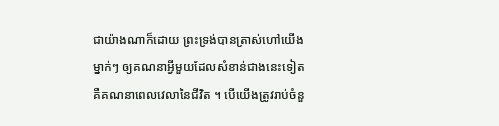ជាយ៉ាងណាក៏ដោយ ព្រះទ្រង់បានត្រាស់ហៅយើងម្នាក់ៗ ឲ្យគណនាអ្វីមួយដែលសំខាន់ជាងនេះទៀត គឺគណនាពេលវេលានៃជីវិត ។ បើយើងត្រូវរាប់ចំនួ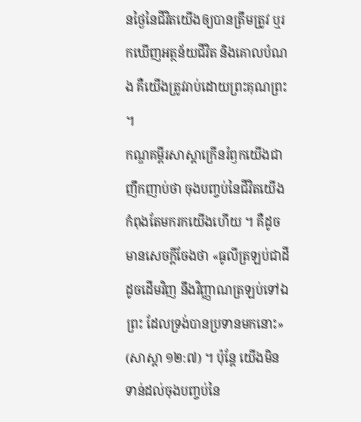នថ្ងៃនៃជីវិតយើងឲ្យបានត្រឹមត្រូវ ឬរកឃើញអត្ថន័យជីវិត និងគោលបំណង គឺយើងត្រូវរាប់ដោយព្រះគុណព្រះ ។
កណ្ឌគម្ពីរសាស្ដាក្រើនរំឭកយើងជាញឹកញាប់ថា ចុងបញ្ចប់នៃជីវិតយើងកំពុងតែមករកយើងហើយ ។ គឺដូចមានសេចក្តីចែងថា «ធូលីត្រឡប់ជាដីដូចដើមវិញ នឹងវិញ្ញាណត្រឡប់ទៅឯព្រះ ដែលទ្រង់បានប្រទានមកនោះ» (សាស្តា ១២:៧) ។ ប៉ុន្តែ យើងមិនទាន់ដល់ចុងបញ្ចប់នៃ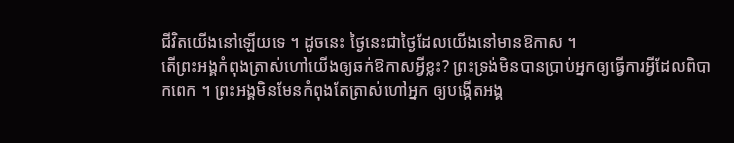ជីវិតយើងនៅឡើយទេ ។ ដូចនេះ ថ្ងៃនេះជាថ្ងៃដែលយើងនៅមានឱកាស ។
តើព្រះអង្គកំពុងត្រាស់ហៅយើងឲ្យឆក់ឱកាសអ្វីខ្លះ? ព្រះទ្រង់មិនបានប្រាប់អ្នកឲ្យធ្វើការអ្វីដែលពិបាកពេក ។ ព្រះអង្គមិនមែនកំពុងតែត្រាស់ហៅអ្នក ឲ្យបង្កើតអង្គ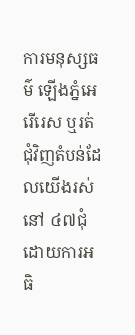ការមនុស្សធម៌ ឡើងភ្នំអេរើរេស ឬរត់ជុំវិញតំបន់ដែលយើងរស់នៅ ៤៧ជុំ ដោយការអធិ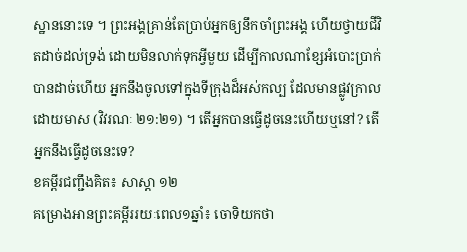ស្ឋាននោះទេ ។ ព្រះអង្គគ្រាន់តែប្រាប់អ្នកឲ្យនឹកចាំព្រះអង្គ ហើយថ្វាយជីវិតដាច់ដល់ទ្រង់ ដោយមិនលាក់ទុកអ្វីមួយ ដើម្បីកាលណាខ្សែអំបោះប្រាក់បានដាច់ហើយ អ្នកនឹងចូលទៅក្នុងទីក្រុងដ៏អស់កល្ប ដែលមានផ្លូវក្រាលដោយមាស (វិវរណៈ ២១:២១) ។ តើអ្នកបានធ្វើដូចនេះហើយឬនៅ? តើអ្នកនឹងធ្វើដូចនេះទេ?
ខគម្ពីរជញ្ជឹងគិត៖ សាស្តា ១២
គម្រោងអានព្រះគម្ពីររយៈពេល១ឆ្នាំ៖ ចោទិយកថា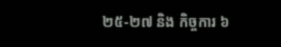២៥-២៧ និង កិច្ចការ ៦